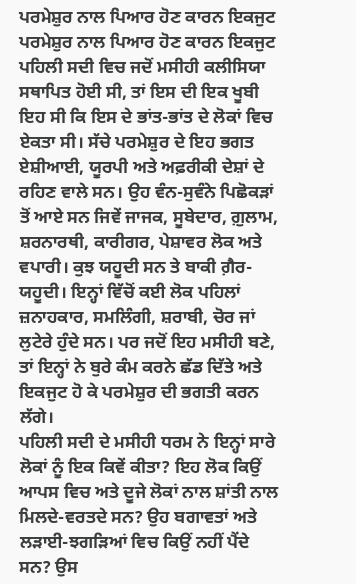ਪਰਮੇਸ਼ੁਰ ਨਾਲ ਪਿਆਰ ਹੋਣ ਕਾਰਨ ਇਕਜੁਟ
ਪਰਮੇਸ਼ੁਰ ਨਾਲ ਪਿਆਰ ਹੋਣ ਕਾਰਨ ਇਕਜੁਟ
ਪਹਿਲੀ ਸਦੀ ਵਿਚ ਜਦੋਂ ਮਸੀਹੀ ਕਲੀਸਿਯਾ ਸਥਾਪਿਤ ਹੋਈ ਸੀ, ਤਾਂ ਇਸ ਦੀ ਇਕ ਖੂਬੀ ਇਹ ਸੀ ਕਿ ਇਸ ਦੇ ਭਾਂਤ-ਭਾਂਤ ਦੇ ਲੋਕਾਂ ਵਿਚ ਏਕਤਾ ਸੀ। ਸੱਚੇ ਪਰਮੇਸ਼ੁਰ ਦੇ ਇਹ ਭਗਤ ਏਸ਼ੀਆਈ, ਯੂਰਪੀ ਅਤੇ ਅਫ਼ਰੀਕੀ ਦੇਸ਼ਾਂ ਦੇ ਰਹਿਣ ਵਾਲੇ ਸਨ। ਉਹ ਵੰਨ-ਸੁਵੰਨੇ ਪਿਛੋਕੜਾਂ ਤੋਂ ਆਏ ਸਨ ਜਿਵੇਂ ਜਾਜਕ, ਸੂਬੇਦਾਰ, ਗ਼ੁਲਾਮ, ਸ਼ਰਨਾਰਥੀ, ਕਾਰੀਗਰ, ਪੇਸ਼ਾਵਰ ਲੋਕ ਅਤੇ ਵਪਾਰੀ। ਕੁਝ ਯਹੂਦੀ ਸਨ ਤੇ ਬਾਕੀ ਗ਼ੈਰ-ਯਹੂਦੀ। ਇਨ੍ਹਾਂ ਵਿੱਚੋਂ ਕਈ ਲੋਕ ਪਹਿਲਾਂ ਜ਼ਨਾਹਕਾਰ, ਸਮਲਿੰਗੀ, ਸ਼ਰਾਬੀ, ਚੋਰ ਜਾਂ ਲੁਟੇਰੇ ਹੁੰਦੇ ਸਨ। ਪਰ ਜਦੋਂ ਇਹ ਮਸੀਹੀ ਬਣੇ, ਤਾਂ ਇਨ੍ਹਾਂ ਨੇ ਬੁਰੇ ਕੰਮ ਕਰਨੇ ਛੱਡ ਦਿੱਤੇ ਅਤੇ ਇਕਜੁਟ ਹੋ ਕੇ ਪਰਮੇਸ਼ੁਰ ਦੀ ਭਗਤੀ ਕਰਨ ਲੱਗੇ।
ਪਹਿਲੀ ਸਦੀ ਦੇ ਮਸੀਹੀ ਧਰਮ ਨੇ ਇਨ੍ਹਾਂ ਸਾਰੇ ਲੋਕਾਂ ਨੂੰ ਇਕ ਕਿਵੇਂ ਕੀਤਾ? ਇਹ ਲੋਕ ਕਿਉਂ ਆਪਸ ਵਿਚ ਅਤੇ ਦੂਜੇ ਲੋਕਾਂ ਨਾਲ ਸ਼ਾਂਤੀ ਨਾਲ ਮਿਲਦੇ-ਵਰਤਦੇ ਸਨ? ਉਹ ਬਗਾਵਤਾਂ ਅਤੇ ਲੜਾਈ-ਝਗੜਿਆਂ ਵਿਚ ਕਿਉਂ ਨਹੀਂ ਪੈਂਦੇ ਸਨ? ਉਸ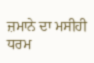ਜ਼ਮਾਨੇ ਦਾ ਮਸੀਹੀ ਧਰਮ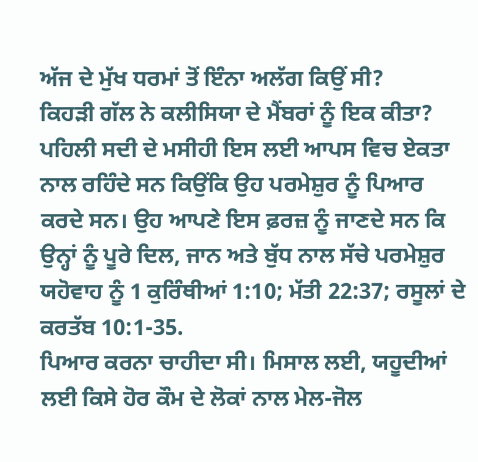ਅੱਜ ਦੇ ਮੁੱਖ ਧਰਮਾਂ ਤੋਂ ਇੰਨਾ ਅਲੱਗ ਕਿਉਂ ਸੀ?
ਕਿਹੜੀ ਗੱਲ ਨੇ ਕਲੀਸਿਯਾ ਦੇ ਮੈਂਬਰਾਂ ਨੂੰ ਇਕ ਕੀਤਾ?
ਪਹਿਲੀ ਸਦੀ ਦੇ ਮਸੀਹੀ ਇਸ ਲਈ ਆਪਸ ਵਿਚ ਏਕਤਾ ਨਾਲ ਰਹਿੰਦੇ ਸਨ ਕਿਉਂਕਿ ਉਹ ਪਰਮੇਸ਼ੁਰ ਨੂੰ ਪਿਆਰ ਕਰਦੇ ਸਨ। ਉਹ ਆਪਣੇ ਇਸ ਫ਼ਰਜ਼ ਨੂੰ ਜਾਣਦੇ ਸਨ ਕਿ ਉਨ੍ਹਾਂ ਨੂੰ ਪੂਰੇ ਦਿਲ, ਜਾਨ ਅਤੇ ਬੁੱਧ ਨਾਲ ਸੱਚੇ ਪਰਮੇਸ਼ੁਰ ਯਹੋਵਾਹ ਨੂੰ 1 ਕੁਰਿੰਥੀਆਂ 1:10; ਮੱਤੀ 22:37; ਰਸੂਲਾਂ ਦੇ ਕਰਤੱਬ 10:1-35.
ਪਿਆਰ ਕਰਨਾ ਚਾਹੀਦਾ ਸੀ। ਮਿਸਾਲ ਲਈ, ਯਹੂਦੀਆਂ ਲਈ ਕਿਸੇ ਹੋਰ ਕੌਮ ਦੇ ਲੋਕਾਂ ਨਾਲ ਮੇਲ-ਜੋਲ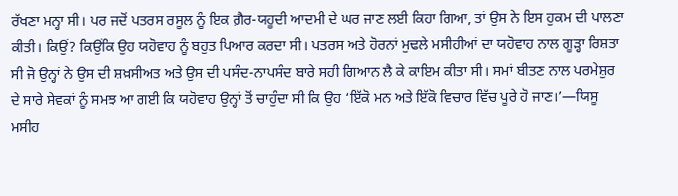ਰੱਖਣਾ ਮਨ੍ਹਾ ਸੀ। ਪਰ ਜਦੋਂ ਪਤਰਸ ਰਸੂਲ ਨੂੰ ਇਕ ਗ਼ੈਰ-ਯਹੂਦੀ ਆਦਮੀ ਦੇ ਘਰ ਜਾਣ ਲਈ ਕਿਹਾ ਗਿਆ, ਤਾਂ ਉਸ ਨੇ ਇਸ ਹੁਕਮ ਦੀ ਪਾਲਣਾ ਕੀਤੀ। ਕਿਉਂ? ਕਿਉਂਕਿ ਉਹ ਯਹੋਵਾਹ ਨੂੰ ਬਹੁਤ ਪਿਆਰ ਕਰਦਾ ਸੀ। ਪਤਰਸ ਅਤੇ ਹੋਰਨਾਂ ਮੁਢਲੇ ਮਸੀਹੀਆਂ ਦਾ ਯਹੋਵਾਹ ਨਾਲ ਗੂੜ੍ਹਾ ਰਿਸ਼ਤਾ ਸੀ ਜੋ ਉਨ੍ਹਾਂ ਨੇ ਉਸ ਦੀ ਸ਼ਖ਼ਸੀਅਤ ਅਤੇ ਉਸ ਦੀ ਪਸੰਦ-ਨਾਪਸੰਦ ਬਾਰੇ ਸਹੀ ਗਿਆਨ ਲੈ ਕੇ ਕਾਇਮ ਕੀਤਾ ਸੀ। ਸਮਾਂ ਬੀਤਣ ਨਾਲ ਪਰਮੇਸ਼ੁਰ ਦੇ ਸਾਰੇ ਸੇਵਕਾਂ ਨੂੰ ਸਮਝ ਆ ਗਈ ਕਿ ਯਹੋਵਾਹ ਉਨ੍ਹਾਂ ਤੋਂ ਚਾਹੁੰਦਾ ਸੀ ਕਿ ਉਹ ‘ਇੱਕੋ ਮਨ ਅਤੇ ਇੱਕੋ ਵਿਚਾਰ ਵਿੱਚ ਪੂਰੇ ਹੋ ਜਾਣ।’—ਯਿਸੂ ਮਸੀਹ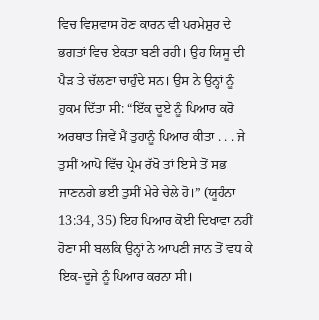ਵਿਚ ਵਿਸ਼ਵਾਸ ਹੋਣ ਕਾਰਨ ਵੀ ਪਰਮੇਸ਼ੁਰ ਦੇ ਭਗਤਾਂ ਵਿਚ ਏਕਤਾ ਬਣੀ ਰਹੀ। ਉਹ ਯਿਸੂ ਦੀ ਪੈੜ ਤੇ ਚੱਲਣਾ ਚਾਹੁੰਦੇ ਸਨ। ਉਸ ਨੇ ਉਨ੍ਹਾਂ ਨੂੰ ਹੁਕਮ ਦਿੱਤਾ ਸੀ: “ਇੱਕ ਦੂਏ ਨੂੰ ਪਿਆਰ ਕਰੋ ਅਰਥਾਤ ਜਿਵੇਂ ਮੈਂ ਤੁਹਾਨੂੰ ਪਿਆਰ ਕੀਤਾ . . . ਜੇ ਤੁਸੀਂ ਆਪੋ ਵਿੱਚ ਪ੍ਰੇਮ ਰੱਖੋ ਤਾਂ ਇਸੇ ਤੋਂ ਸਭ ਜਾਣਨਗੇ ਭਈ ਤੁਸੀਂ ਮੇਰੇ ਚੇਲੇ ਹੋ।” (ਯੂਹੰਨਾ 13:34, 35) ਇਹ ਪਿਆਰ ਕੋਈ ਦਿਖਾਵਾ ਨਹੀਂ ਹੋਣਾ ਸੀ ਬਲਕਿ ਉਨ੍ਹਾਂ ਨੇ ਆਪਣੀ ਜਾਨ ਤੋਂ ਵਧ ਕੇ ਇਕ-ਦੂਜੇ ਨੂੰ ਪਿਆਰ ਕਰਨਾ ਸੀ।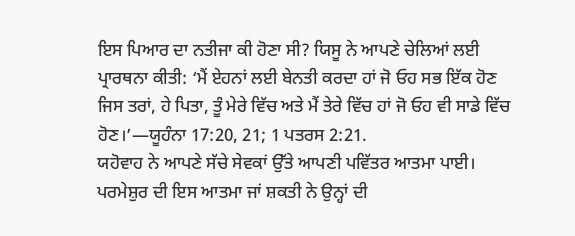ਇਸ ਪਿਆਰ ਦਾ ਨਤੀਜਾ ਕੀ ਹੋਣਾ ਸੀ? ਯਿਸੂ ਨੇ ਆਪਣੇ ਚੇਲਿਆਂ ਲਈ ਪ੍ਰਾਰਥਨਾ ਕੀਤੀ: ‘ਮੈਂ ਏਹਨਾਂ ਲਈ ਬੇਨਤੀ ਕਰਦਾ ਹਾਂ ਜੋ ਓਹ ਸਭ ਇੱਕ ਹੋਣ ਜਿਸ ਤਰਾਂ, ਹੇ ਪਿਤਾ, ਤੂੰ ਮੇਰੇ ਵਿੱਚ ਅਤੇ ਮੈਂ ਤੇਰੇ ਵਿੱਚ ਹਾਂ ਜੋ ਓਹ ਵੀ ਸਾਡੇ ਵਿੱਚ ਹੋਣ।’—ਯੂਹੰਨਾ 17:20, 21; 1 ਪਤਰਸ 2:21.
ਯਹੋਵਾਹ ਨੇ ਆਪਣੇ ਸੱਚੇ ਸੇਵਕਾਂ ਉੱਤੇ ਆਪਣੀ ਪਵਿੱਤਰ ਆਤਮਾ ਪਾਈ। ਪਰਮੇਸ਼ੁਰ ਦੀ ਇਸ ਆਤਮਾ ਜਾਂ ਸ਼ਕਤੀ ਨੇ ਉਨ੍ਹਾਂ ਦੀ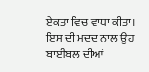ਏਕਤਾ ਵਿਚ ਵਾਧਾ ਕੀਤਾ। ਇਸ ਦੀ ਮਦਦ ਨਾਲ ਉਹ ਬਾਈਬਲ ਦੀਆਂ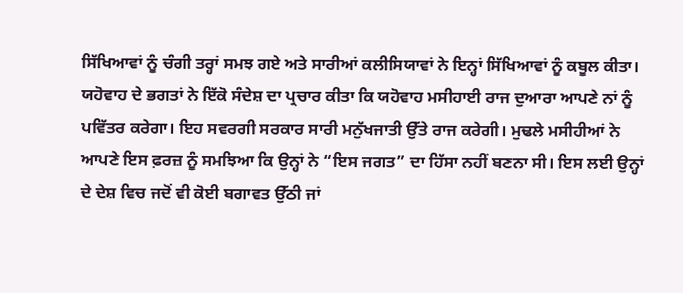ਸਿੱਖਿਆਵਾਂ ਨੂੰ ਚੰਗੀ ਤਰ੍ਹਾਂ ਸਮਝ ਗਏ ਅਤੇ ਸਾਰੀਆਂ ਕਲੀਸਿਯਾਵਾਂ ਨੇ ਇਨ੍ਹਾਂ ਸਿੱਖਿਆਵਾਂ ਨੂੰ ਕਬੂਲ ਕੀਤਾ। ਯਹੋਵਾਹ ਦੇ ਭਗਤਾਂ ਨੇ ਇੱਕੋ ਸੰਦੇਸ਼ ਦਾ ਪ੍ਰਚਾਰ ਕੀਤਾ ਕਿ ਯਹੋਵਾਹ ਮਸੀਹਾਈ ਰਾਜ ਦੁਆਰਾ ਆਪਣੇ ਨਾਂ ਨੂੰ ਪਵਿੱਤਰ ਕਰੇਗਾ। ਇਹ ਸਵਰਗੀ ਸਰਕਾਰ ਸਾਰੀ ਮਨੁੱਖਜਾਤੀ ਉੱਤੇ ਰਾਜ ਕਰੇਗੀ। ਮੁਢਲੇ ਮਸੀਹੀਆਂ ਨੇ ਆਪਣੇ ਇਸ ਫ਼ਰਜ਼ ਨੂੰ ਸਮਝਿਆ ਕਿ ਉਨ੍ਹਾਂ ਨੇ “ਇਸ ਜਗਤ” ਦਾ ਹਿੱਸਾ ਨਹੀਂ ਬਣਨਾ ਸੀ। ਇਸ ਲਈ ਉਨ੍ਹਾਂ ਦੇ ਦੇਸ਼ ਵਿਚ ਜਦੋਂ ਵੀ ਕੋਈ ਬਗਾਵਤ ਉੱਠੀ ਜਾਂ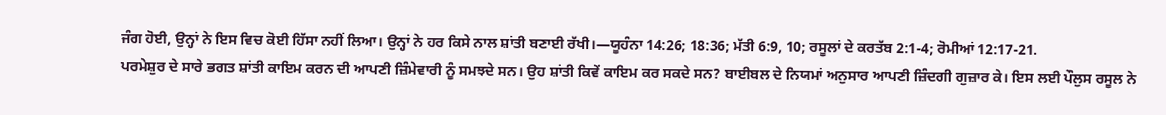ਜੰਗ ਹੋਈ, ਉਨ੍ਹਾਂ ਨੇ ਇਸ ਵਿਚ ਕੋਈ ਹਿੱਸਾ ਨਹੀਂ ਲਿਆ। ਉਨ੍ਹਾਂ ਨੇ ਹਰ ਕਿਸੇ ਨਾਲ ਸ਼ਾਂਤੀ ਬਣਾਈ ਰੱਖੀ।—ਯੂਹੰਨਾ 14:26; 18:36; ਮੱਤੀ 6:9, 10; ਰਸੂਲਾਂ ਦੇ ਕਰਤੱਬ 2:1-4; ਰੋਮੀਆਂ 12:17-21.
ਪਰਮੇਸ਼ੁਰ ਦੇ ਸਾਰੇ ਭਗਤ ਸ਼ਾਂਤੀ ਕਾਇਮ ਕਰਨ ਦੀ ਆਪਣੀ ਜ਼ਿੰਮੇਵਾਰੀ ਨੂੰ ਸਮਝਦੇ ਸਨ। ਉਹ ਸ਼ਾਂਤੀ ਕਿਵੇਂ ਕਾਇਮ ਕਰ ਸਕਦੇ ਸਨ? ਬਾਈਬਲ ਦੇ ਨਿਯਮਾਂ ਅਨੁਸਾਰ ਆਪਣੀ ਜ਼ਿੰਦਗੀ ਗੁਜ਼ਾਰ ਕੇ। ਇਸ ਲਈ ਪੌਲੁਸ ਰਸੂਲ ਨੇ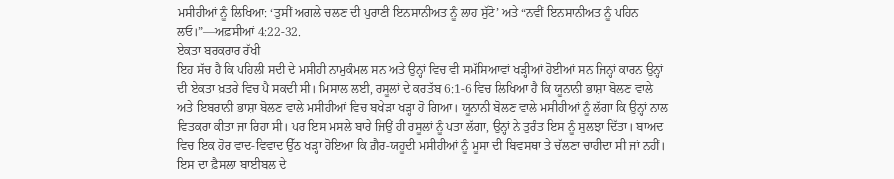ਮਸੀਹੀਆਂ ਨੂੰ ਲਿਖਿਆ: ‘ਤੁਸੀਂ ਅਗਲੇ ਚਲਣ ਦੀ ਪੁਰਾਣੀ ਇਨਸਾਨੀਅਤ ਨੂੰ ਲਾਹ ਸੁੱਟੋ’ ਅਤੇ “ਨਵੀਂ ਇਨਸਾਨੀਅਤ ਨੂੰ ਪਹਿਨ ਲਓ।”—ਅਫ਼ਸੀਆਂ 4:22-32.
ਏਕਤਾ ਬਰਕਰਾਰ ਰੱਖੀ
ਇਹ ਸੱਚ ਹੈ ਕਿ ਪਹਿਲੀ ਸਦੀ ਦੇ ਮਸੀਹੀ ਨਾਮੁਕੰਮਲ ਸਨ ਅਤੇ ਉਨ੍ਹਾਂ ਵਿਚ ਵੀ ਸਮੱਸਿਆਵਾਂ ਖੜ੍ਹੀਆਂ ਹੋਈਆਂ ਸਨ ਜਿਨ੍ਹਾਂ ਕਾਰਨ ਉਨ੍ਹਾਂ ਦੀ ਏਕਤਾ ਖ਼ਤਰੇ ਵਿਚ ਪੈ ਸਕਦੀ ਸੀ। ਮਿਸਾਲ ਲਈ, ਰਸੂਲਾਂ ਦੇ ਕਰਤੱਬ 6:1-6 ਵਿਚ ਲਿਖਿਆ ਹੈ ਕਿ ਯੂਨਾਨੀ ਭਾਸ਼ਾ ਬੋਲਣ ਵਾਲੇ ਅਤੇ ਇਬਰਾਨੀ ਭਾਸ਼ਾ ਬੋਲਣ ਵਾਲੇ ਮਸੀਹੀਆਂ ਵਿਚ ਬਖੇੜਾ ਖੜ੍ਹਾ ਹੋ ਗਿਆ। ਯੂਨਾਨੀ ਬੋਲਣ ਵਾਲੇ ਮਸੀਹੀਆਂ ਨੂੰ ਲੱਗਾ ਕਿ ਉਨ੍ਹਾਂ ਨਾਲ ਵਿਤਕਰਾ ਕੀਤਾ ਜਾ ਰਿਹਾ ਸੀ। ਪਰ ਇਸ ਮਸਲੇ ਬਾਰੇ ਜਿਉਂ ਹੀ ਰਸੂਲਾਂ ਨੂੰ ਪਤਾ ਲੱਗਾ, ਉਨ੍ਹਾਂ ਨੇ ਤੁਰੰਤ ਇਸ ਨੂੰ ਸੁਲਝਾ ਦਿੱਤਾ। ਬਾਅਦ ਵਿਚ ਇਕ ਹੋਰ ਵਾਦ-ਵਿਵਾਦ ਉੱਠ ਖੜ੍ਹਾ ਹੋਇਆ ਕਿ ਗ਼ੈਰ-ਯਹੂਦੀ ਮਸੀਹੀਆਂ ਨੂੰ ਮੂਸਾ ਦੀ ਬਿਵਸਥਾ ਤੇ ਚੱਲਣਾ ਚਾਹੀਦਾ ਸੀ ਜਾਂ ਨਹੀਂ। ਇਸ ਦਾ ਫ਼ੈਸਲਾ ਬਾਈਬਲ ਦੇ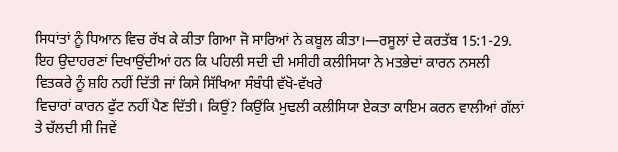ਸਿਧਾਂਤਾਂ ਨੂੰ ਧਿਆਨ ਵਿਚ ਰੱਖ ਕੇ ਕੀਤਾ ਗਿਆ ਜੋ ਸਾਰਿਆਂ ਨੇ ਕਬੂਲ ਕੀਤਾ।—ਰਸੂਲਾਂ ਦੇ ਕਰਤੱਬ 15:1-29.
ਇਹ ਉਦਾਹਰਣਾਂ ਦਿਖਾਉਂਦੀਆਂ ਹਨ ਕਿ ਪਹਿਲੀ ਸਦੀ ਦੀ ਮਸੀਹੀ ਕਲੀਸਿਯਾ ਨੇ ਮਤਭੇਦਾਂ ਕਾਰਨ ਨਸਲੀ ਵਿਤਕਰੇ ਨੂੰ ਸ਼ਹਿ ਨਹੀਂ ਦਿੱਤੀ ਜਾਂ ਕਿਸੇ ਸਿੱਖਿਆ ਸੰਬੰਧੀ ਵੱਖੋ-ਵੱਖਰੇ
ਵਿਚਾਰਾਂ ਕਾਰਨ ਫੁੱਟ ਨਹੀਂ ਪੈਣ ਦਿੱਤੀ। ਕਿਉਂ? ਕਿਉਂਕਿ ਮੁਢਲੀ ਕਲੀਸਿਯਾ ਏਕਤਾ ਕਾਇਮ ਕਰਨ ਵਾਲੀਆਂ ਗੱਲਾਂ ਤੇ ਚੱਲਦੀ ਸੀ ਜਿਵੇਂ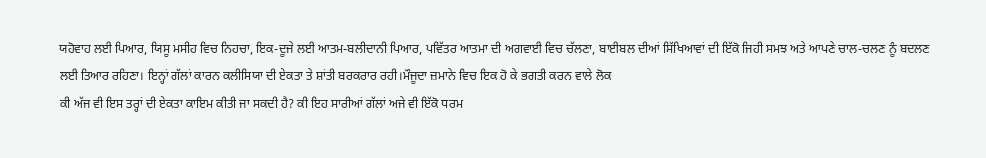ਯਹੋਵਾਹ ਲਈ ਪਿਆਰ, ਯਿਸੂ ਮਸੀਹ ਵਿਚ ਨਿਹਚਾ, ਇਕ-ਦੂਜੇ ਲਈ ਆਤਮ-ਬਲੀਦਾਨੀ ਪਿਆਰ, ਪਵਿੱਤਰ ਆਤਮਾ ਦੀ ਅਗਵਾਈ ਵਿਚ ਚੱਲਣਾ, ਬਾਈਬਲ ਦੀਆਂ ਸਿੱਖਿਆਵਾਂ ਦੀ ਇੱਕੋ ਜਿਹੀ ਸਮਝ ਅਤੇ ਆਪਣੇ ਚਾਲ-ਚਲਣ ਨੂੰ ਬਦਲਣ ਲਈ ਤਿਆਰ ਰਹਿਣਾ। ਇਨ੍ਹਾਂ ਗੱਲਾਂ ਕਾਰਨ ਕਲੀਸਿਯਾ ਦੀ ਏਕਤਾ ਤੇ ਸ਼ਾਂਤੀ ਬਰਕਰਾਰ ਰਹੀ।ਮੌਜੂਦਾ ਜ਼ਮਾਨੇ ਵਿਚ ਇਕ ਹੋ ਕੇ ਭਗਤੀ ਕਰਨ ਵਾਲੇ ਲੋਕ
ਕੀ ਅੱਜ ਵੀ ਇਸ ਤਰ੍ਹਾਂ ਦੀ ਏਕਤਾ ਕਾਇਮ ਕੀਤੀ ਜਾ ਸਕਦੀ ਹੈ? ਕੀ ਇਹ ਸਾਰੀਆਂ ਗੱਲਾਂ ਅਜੇ ਵੀ ਇੱਕੋ ਧਰਮ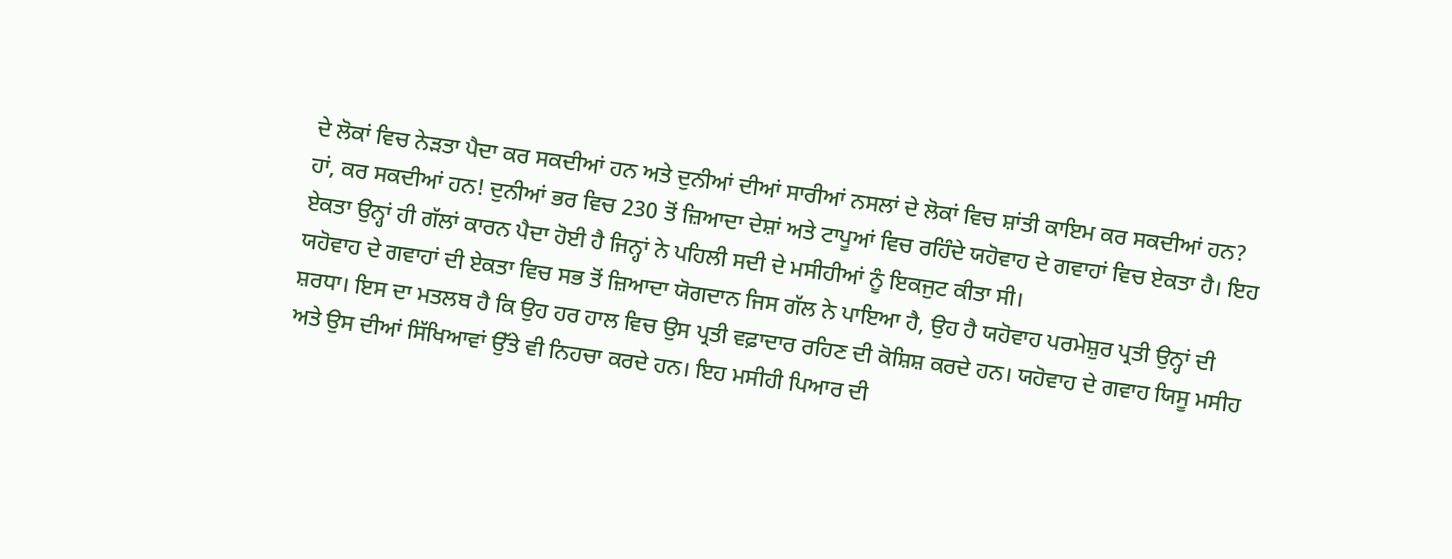ਦੇ ਲੋਕਾਂ ਵਿਚ ਨੇੜਤਾ ਪੈਦਾ ਕਰ ਸਕਦੀਆਂ ਹਨ ਅਤੇ ਦੁਨੀਆਂ ਦੀਆਂ ਸਾਰੀਆਂ ਨਸਲਾਂ ਦੇ ਲੋਕਾਂ ਵਿਚ ਸ਼ਾਂਤੀ ਕਾਇਮ ਕਰ ਸਕਦੀਆਂ ਹਨ? ਹਾਂ, ਕਰ ਸਕਦੀਆਂ ਹਨ! ਦੁਨੀਆਂ ਭਰ ਵਿਚ 230 ਤੋਂ ਜ਼ਿਆਦਾ ਦੇਸ਼ਾਂ ਅਤੇ ਟਾਪੂਆਂ ਵਿਚ ਰਹਿੰਦੇ ਯਹੋਵਾਹ ਦੇ ਗਵਾਹਾਂ ਵਿਚ ਏਕਤਾ ਹੈ। ਇਹ ਏਕਤਾ ਉਨ੍ਹਾਂ ਹੀ ਗੱਲਾਂ ਕਾਰਨ ਪੈਦਾ ਹੋਈ ਹੈ ਜਿਨ੍ਹਾਂ ਨੇ ਪਹਿਲੀ ਸਦੀ ਦੇ ਮਸੀਹੀਆਂ ਨੂੰ ਇਕਜੁਟ ਕੀਤਾ ਸੀ।
ਯਹੋਵਾਹ ਦੇ ਗਵਾਹਾਂ ਦੀ ਏਕਤਾ ਵਿਚ ਸਭ ਤੋਂ ਜ਼ਿਆਦਾ ਯੋਗਦਾਨ ਜਿਸ ਗੱਲ ਨੇ ਪਾਇਆ ਹੈ, ਉਹ ਹੈ ਯਹੋਵਾਹ ਪਰਮੇਸ਼ੁਰ ਪ੍ਰਤੀ ਉਨ੍ਹਾਂ ਦੀ ਸ਼ਰਧਾ। ਇਸ ਦਾ ਮਤਲਬ ਹੈ ਕਿ ਉਹ ਹਰ ਹਾਲ ਵਿਚ ਉਸ ਪ੍ਰਤੀ ਵਫ਼ਾਦਾਰ ਰਹਿਣ ਦੀ ਕੋਸ਼ਿਸ਼ ਕਰਦੇ ਹਨ। ਯਹੋਵਾਹ ਦੇ ਗਵਾਹ ਯਿਸੂ ਮਸੀਹ ਅਤੇ ਉਸ ਦੀਆਂ ਸਿੱਖਿਆਵਾਂ ਉੱਤੇ ਵੀ ਨਿਹਚਾ ਕਰਦੇ ਹਨ। ਇਹ ਮਸੀਹੀ ਪਿਆਰ ਦੀ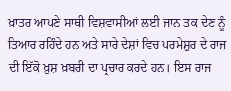ਖ਼ਾਤਰ ਆਪਣੇ ਸਾਥੀ ਵਿਸ਼ਵਾਸੀਆਂ ਲਈ ਜਾਨ ਤਕ ਦੇਣ ਨੂੰ ਤਿਆਰ ਰਹਿੰਦੇ ਹਨ ਅਤੇ ਸਾਰੇ ਦੇਸ਼ਾਂ ਵਿਚ ਪਰਮੇਸ਼ੁਰ ਦੇ ਰਾਜ ਦੀ ਇੱਕੋ ਖ਼ੁਸ਼ ਖ਼ਬਰੀ ਦਾ ਪ੍ਰਚਾਰ ਕਰਦੇ ਹਨ। ਇਸ ਰਾਜ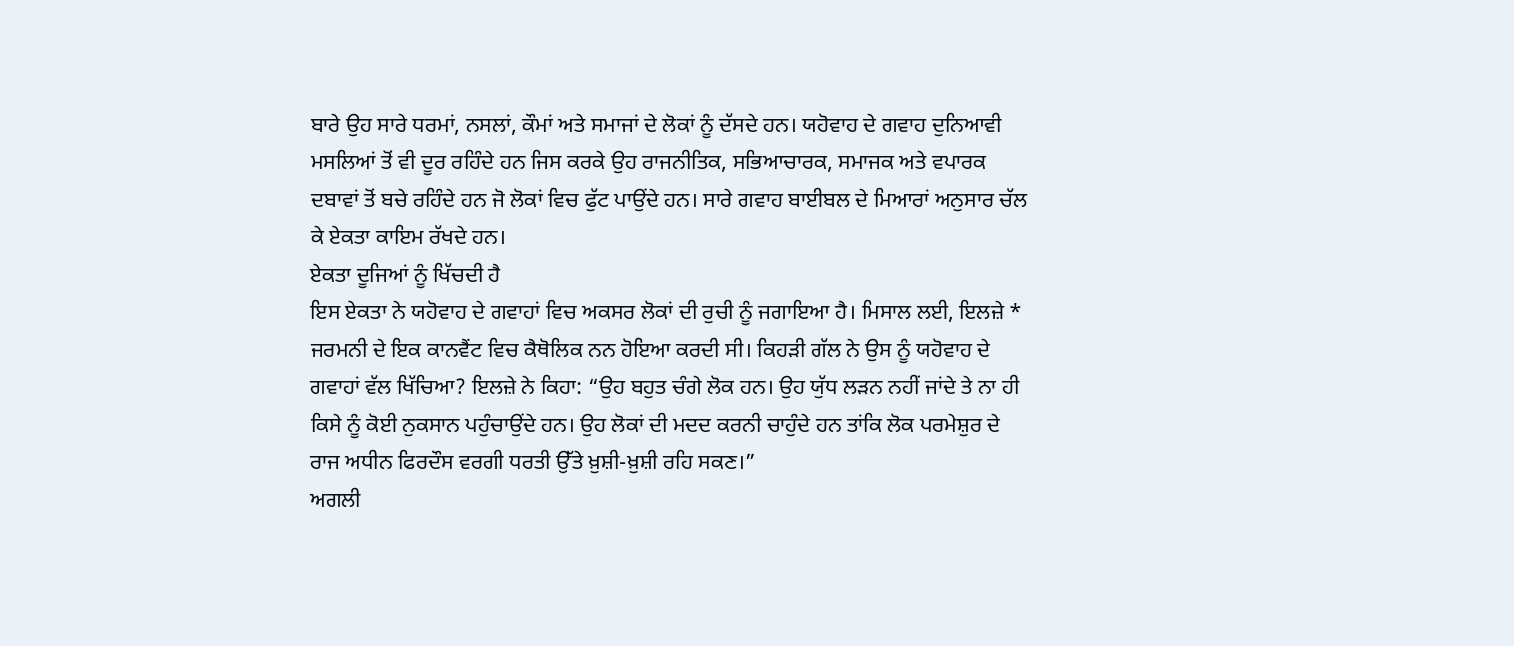ਬਾਰੇ ਉਹ ਸਾਰੇ ਧਰਮਾਂ, ਨਸਲਾਂ, ਕੌਮਾਂ ਅਤੇ ਸਮਾਜਾਂ ਦੇ ਲੋਕਾਂ ਨੂੰ ਦੱਸਦੇ ਹਨ। ਯਹੋਵਾਹ ਦੇ ਗਵਾਹ ਦੁਨਿਆਵੀ ਮਸਲਿਆਂ ਤੋਂ ਵੀ ਦੂਰ ਰਹਿੰਦੇ ਹਨ ਜਿਸ ਕਰਕੇ ਉਹ ਰਾਜਨੀਤਿਕ, ਸਭਿਆਚਾਰਕ, ਸਮਾਜਕ ਅਤੇ ਵਪਾਰਕ ਦਬਾਵਾਂ ਤੋਂ ਬਚੇ ਰਹਿੰਦੇ ਹਨ ਜੋ ਲੋਕਾਂ ਵਿਚ ਫੁੱਟ ਪਾਉਂਦੇ ਹਨ। ਸਾਰੇ ਗਵਾਹ ਬਾਈਬਲ ਦੇ ਮਿਆਰਾਂ ਅਨੁਸਾਰ ਚੱਲ ਕੇ ਏਕਤਾ ਕਾਇਮ ਰੱਖਦੇ ਹਨ।
ਏਕਤਾ ਦੂਜਿਆਂ ਨੂੰ ਖਿੱਚਦੀ ਹੈ
ਇਸ ਏਕਤਾ ਨੇ ਯਹੋਵਾਹ ਦੇ ਗਵਾਹਾਂ ਵਿਚ ਅਕਸਰ ਲੋਕਾਂ ਦੀ ਰੁਚੀ ਨੂੰ ਜਗਾਇਆ ਹੈ। ਮਿਸਾਲ ਲਈ, ਇਲਜ਼ੇ * ਜਰਮਨੀ ਦੇ ਇਕ ਕਾਨਵੈਂਟ ਵਿਚ ਕੈਥੋਲਿਕ ਨਨ ਹੋਇਆ ਕਰਦੀ ਸੀ। ਕਿਹੜੀ ਗੱਲ ਨੇ ਉਸ ਨੂੰ ਯਹੋਵਾਹ ਦੇ ਗਵਾਹਾਂ ਵੱਲ ਖਿੱਚਿਆ? ਇਲਜ਼ੇ ਨੇ ਕਿਹਾ: “ਉਹ ਬਹੁਤ ਚੰਗੇ ਲੋਕ ਹਨ। ਉਹ ਯੁੱਧ ਲੜਨ ਨਹੀਂ ਜਾਂਦੇ ਤੇ ਨਾ ਹੀ ਕਿਸੇ ਨੂੰ ਕੋਈ ਨੁਕਸਾਨ ਪਹੁੰਚਾਉਂਦੇ ਹਨ। ਉਹ ਲੋਕਾਂ ਦੀ ਮਦਦ ਕਰਨੀ ਚਾਹੁੰਦੇ ਹਨ ਤਾਂਕਿ ਲੋਕ ਪਰਮੇਸ਼ੁਰ ਦੇ ਰਾਜ ਅਧੀਨ ਫਿਰਦੌਸ ਵਰਗੀ ਧਰਤੀ ਉੱਤੇ ਖ਼ੁਸ਼ੀ-ਖ਼ੁਸ਼ੀ ਰਹਿ ਸਕਣ।”
ਅਗਲੀ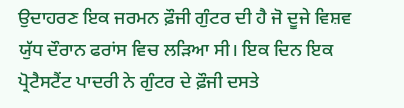ਉਦਾਹਰਣ ਇਕ ਜਰਮਨ ਫ਼ੌਜੀ ਗੁੰਟਰ ਦੀ ਹੈ ਜੋ ਦੂਜੇ ਵਿਸ਼ਵ ਯੁੱਧ ਦੌਰਾਨ ਫਰਾਂਸ ਵਿਚ ਲੜਿਆ ਸੀ। ਇਕ ਦਿਨ ਇਕ ਪ੍ਰੋਟੈਸਟੈਂਟ ਪਾਦਰੀ ਨੇ ਗੁੰਟਰ ਦੇ ਫ਼ੌਜੀ ਦਸਤੇ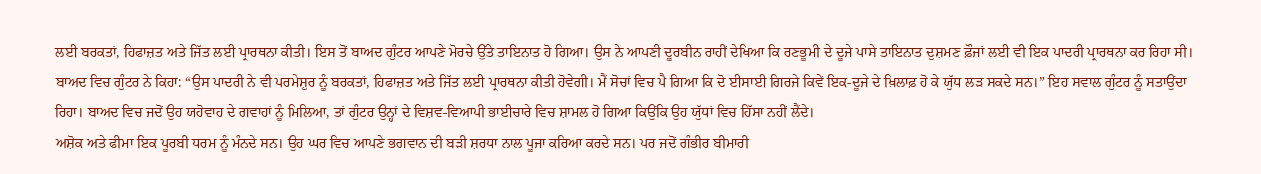ਲਈ ਬਰਕਤਾਂ, ਹਿਫਾਜ਼ਤ ਅਤੇ ਜਿੱਤ ਲਈ ਪ੍ਰਾਰਥਨਾ ਕੀਤੀ। ਇਸ ਤੋਂ ਬਾਅਦ ਗੁੰਟਰ ਆਪਣੇ ਮੋਰਚੇ ਉੱਤੇ ਤਾਇਨਾਤ ਹੋ ਗਿਆ। ਉਸ ਨੇ ਆਪਣੀ ਦੂਰਬੀਨ ਰਾਹੀਂ ਦੇਖਿਆ ਕਿ ਰਣਭੂਮੀ ਦੇ ਦੂਜੇ ਪਾਸੇ ਤਾਇਨਾਤ ਦੁਸ਼ਮਣ ਫ਼ੌਜਾਂ ਲਈ ਵੀ ਇਕ ਪਾਦਰੀ ਪ੍ਰਾਰਥਨਾ ਕਰ ਰਿਹਾ ਸੀ। ਬਾਅਦ ਵਿਚ ਗੁੰਟਰ ਨੇ ਕਿਹਾ: “ਉਸ ਪਾਦਰੀ ਨੇ ਵੀ ਪਰਮੇਸ਼ੁਰ ਨੂੰ ਬਰਕਤਾਂ, ਹਿਫਾਜ਼ਤ ਅਤੇ ਜਿੱਤ ਲਈ ਪ੍ਰਾਰਥਨਾ ਕੀਤੀ ਹੋਵੇਗੀ। ਮੈਂ ਸੋਚਾਂ ਵਿਚ ਪੈ ਗਿਆ ਕਿ ਦੋ ਈਸਾਈ ਗਿਰਜੇ ਕਿਵੇਂ ਇਕ-ਦੂਜੇ ਦੇ ਖ਼ਿਲਾਫ਼ ਹੋ ਕੇ ਯੁੱਧ ਲੜ ਸਕਦੇ ਸਨ।” ਇਹ ਸਵਾਲ ਗੁੰਟਰ ਨੂੰ ਸਤਾਉਂਦਾ ਰਿਹਾ। ਬਾਅਦ ਵਿਚ ਜਦੋਂ ਉਹ ਯਹੋਵਾਹ ਦੇ ਗਵਾਹਾਂ ਨੂੰ ਮਿਲਿਆ, ਤਾਂ ਗੁੰਟਰ ਉਨ੍ਹਾਂ ਦੇ ਵਿਸ਼ਵ-ਵਿਆਪੀ ਭਾਈਚਾਰੇ ਵਿਚ ਸ਼ਾਮਲ ਹੋ ਗਿਆ ਕਿਉਂਕਿ ਉਹ ਯੁੱਧਾਂ ਵਿਚ ਹਿੱਸਾ ਨਹੀਂ ਲੈਂਦੇ।
ਅਸ਼ੋਕ ਅਤੇ ਫੀਮਾ ਇਕ ਪੂਰਬੀ ਧਰਮ ਨੂੰ ਮੰਨਦੇ ਸਨ। ਉਹ ਘਰ ਵਿਚ ਆਪਣੇ ਭਗਵਾਨ ਦੀ ਬੜੀ ਸ਼ਰਧਾ ਨਾਲ ਪੂਜਾ ਕਰਿਆ ਕਰਦੇ ਸਨ। ਪਰ ਜਦੋਂ ਗੰਭੀਰ ਬੀਮਾਰੀ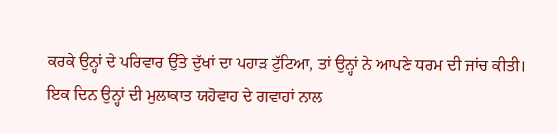ਕਰਕੇ ਉਨ੍ਹਾਂ ਦੇ ਪਰਿਵਾਰ ਉੱਤੇ ਦੁੱਖਾਂ ਦਾ ਪਹਾੜ ਟੁੱਟਿਆ, ਤਾਂ ਉਨ੍ਹਾਂ ਨੇ ਆਪਣੇ ਧਰਮ ਦੀ ਜਾਂਚ ਕੀਤੀ। ਇਕ ਦਿਨ ਉਨ੍ਹਾਂ ਦੀ ਮੁਲਾਕਾਤ ਯਹੋਵਾਹ ਦੇ ਗਵਾਹਾਂ ਨਾਲ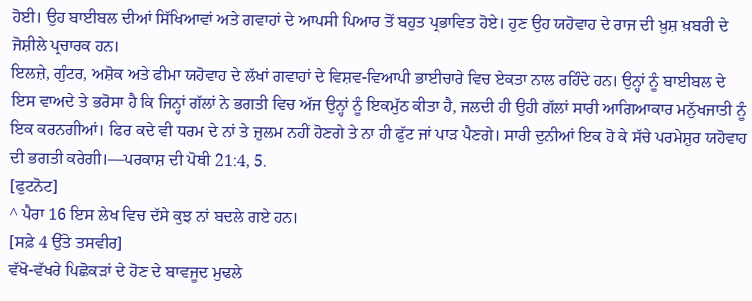ਹੋਈ। ਉਹ ਬਾਈਬਲ ਦੀਆਂ ਸਿੱਖਿਆਵਾਂ ਅਤੇ ਗਵਾਹਾਂ ਦੇ ਆਪਸੀ ਪਿਆਰ ਤੋਂ ਬਹੁਤ ਪ੍ਰਭਾਵਿਤ ਹੋਏ। ਹੁਣ ਉਹ ਯਹੋਵਾਹ ਦੇ ਰਾਜ ਦੀ ਖ਼ੁਸ਼ ਖ਼ਬਰੀ ਦੇ ਜੋਸ਼ੀਲੇ ਪ੍ਰਚਾਰਕ ਹਨ।
ਇਲਜ਼ੇ, ਗੁੰਟਰ, ਅਸ਼ੋਕ ਅਤੇ ਫੀਮਾ ਯਹੋਵਾਹ ਦੇ ਲੱਖਾਂ ਗਵਾਹਾਂ ਦੇ ਵਿਸ਼ਵ-ਵਿਆਪੀ ਭਾਈਚਾਰੇ ਵਿਚ ਏਕਤਾ ਨਾਲ ਰਹਿੰਦੇ ਹਨ। ਉਨ੍ਹਾਂ ਨੂੰ ਬਾਈਬਲ ਦੇ ਇਸ ਵਾਅਦੇ ਤੇ ਭਰੋਸਾ ਹੈ ਕਿ ਜਿਨ੍ਹਾਂ ਗੱਲਾਂ ਨੇ ਭਗਤੀ ਵਿਚ ਅੱਜ ਉਨ੍ਹਾਂ ਨੂੰ ਇਕਮੁੱਠ ਕੀਤਾ ਹੈ, ਜਲਦੀ ਹੀ ਉਹੀ ਗੱਲਾਂ ਸਾਰੀ ਆਗਿਆਕਾਰ ਮਨੁੱਖਜਾਤੀ ਨੂੰ ਇਕ ਕਰਨਗੀਆਂ। ਫਿਰ ਕਦੇ ਵੀ ਧਰਮ ਦੇ ਨਾਂ ਤੇ ਜ਼ੁਲਮ ਨਹੀਂ ਹੋਣਗੇ ਤੇ ਨਾ ਹੀ ਫੁੱਟ ਜਾਂ ਪਾੜ ਪੈਣਗੇ। ਸਾਰੀ ਦੁਨੀਆਂ ਇਕ ਹੋ ਕੇ ਸੱਚੇ ਪਰਮੇਸ਼ੁਰ ਯਹੋਵਾਹ ਦੀ ਭਗਤੀ ਕਰੇਗੀ।—ਪਰਕਾਸ਼ ਦੀ ਪੋਥੀ 21:4, 5.
[ਫੁਟਨੋਟ]
^ ਪੈਰਾ 16 ਇਸ ਲੇਖ ਵਿਚ ਦੱਸੇ ਕੁਝ ਨਾਂ ਬਦਲੇ ਗਏ ਹਨ।
[ਸਫ਼ੇ 4 ਉੱਤੇ ਤਸਵੀਰ]
ਵੱਖੋ-ਵੱਖਰੇ ਪਿਛੋਕੜਾਂ ਦੇ ਹੋਣ ਦੇ ਬਾਵਜੂਦ ਮੁਢਲੇ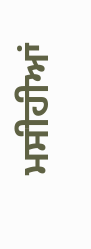ਮਸੀਹੀਆਂ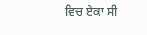ਵਿਚ ਏਕਾ ਸੀ